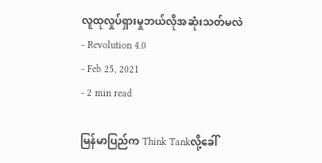လူထုလှုပ်ရှားမှုဘယ်လိုအဆုံးသတ်မလဲ
- Revolution 4.0
- Feb 25, 2021
- 2 min read

မြန်မာပြည်က Think Tankလို့ခေါ်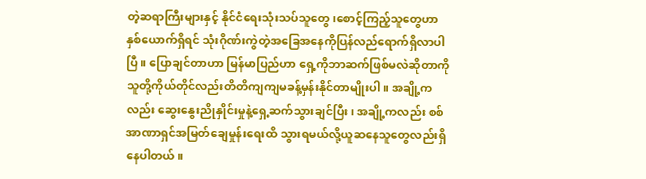တဲ့ဆရာကြီးများနှင့် နိုင်ငံရေးသုံးသပ်သူတွေ၊စောင့်ကြည့်သူတွေဟာ နှစ်ယောက်ရှိရင် သုံးဂိုဏ်းကွဲတဲ့အခြေအနေကိုပြန်လည်ရောက်ရှိလာပါပြီ။ ပြောချင်တာဟာ မြန်မာပြည်ဟာ ရှေ့ကိုဘာဆက်ဖြစ်မလဲဆိုတာကို သူတို့ကိုယ်တိုင်လည်းတိတိကျကျမခန့်မှန်းနိုင်တာမျိုးပါ။ အချို့ကလည်း ဆွေးနွေးညိုနှိုင်းမှုနဲ့ရှေ့ဆက်သွားချင်ပြီး၊ အချို့ကလည်း စစ်အာဏာရှင်အမြတ်ချေမှုန်းရေးထိ သွားရမယ်လို့ယူဆနေသူတွေလည်းရှိနေပါတယ်။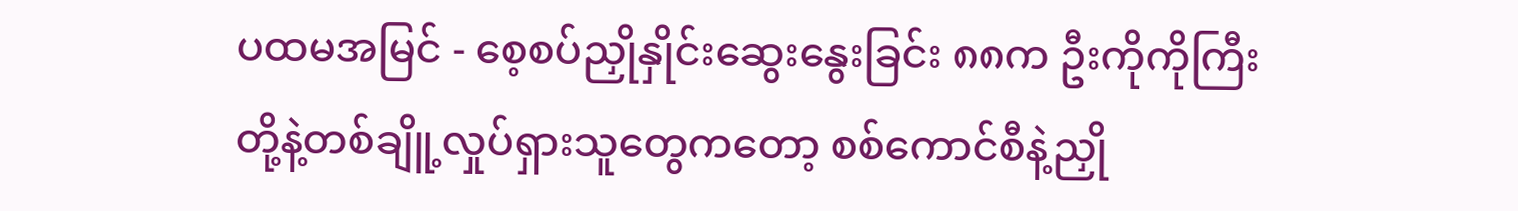ပထမအမြင် - စေ့စပ်ညှိုနှိုင်းဆွေးနွေးခြင်း ၈၈က ဦးကိုကိုကြီးတို့နဲ့တစ်ချိူ့လှုပ်ရှားသူတွေကတော့ စစ်ကောင်စီနဲ့ညှို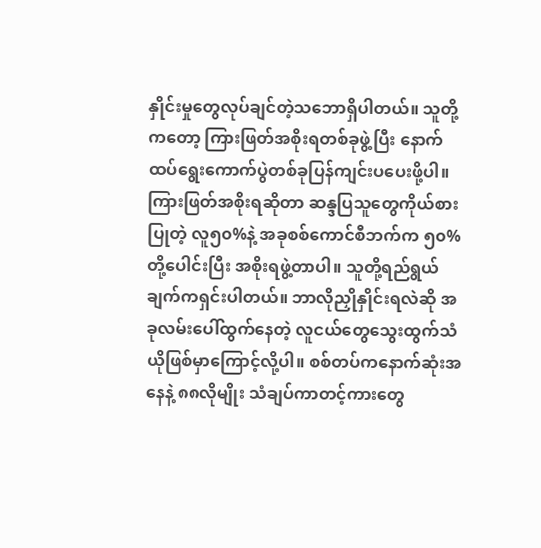နှိုင်းမှုတွေလုပ်ချင်တဲ့သဘောရှိပါတယ်။ သူတို့ကတော့ ကြားဖြတ်အစိုးရတစ်ခုဖွဲ့ပြီး နောက်ထပ်ရွေးကောက်ပွဲတစ်ခုပြန်ကျင်းပပေးဖို့ပါ။ ကြားဖြတ်အစိုးရဆိုတာ ဆန္ဒပြသူတွေကိုယ်စားပြုတဲ့ လူ၅၀%နဲ့ အခုစစ်ကောင်စီဘက်က ၅၀%တို့ပေါင်းပြီး အစိုးရဖွဲ့တာပါ။ သူတို့ရည်ရွယ်ချက်ကရှင်းပါတယ်။ ဘာလိုညှိုနှိုင်းရလဲဆို အခုလမ်းပေါ်ထွက်နေတဲ့ လူငယ်တွေသွေးထွက်သံယိုဖြစ်မှာကြောင့်လို့ပါ။ စစ်တပ်ကနောက်ဆုံးအနေနဲ့ ၈၈လိုမျိုး သံချပ်ကာတင့်ကားတွေ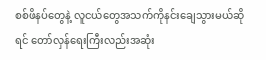စစ်ဖိနပ်တွေနဲ့ လူငယ်တွေအသက်ကိုနင်းချေသွားမယ်ဆိုရင် တော်လှန်ရေးကြီးလည်းအဆုံး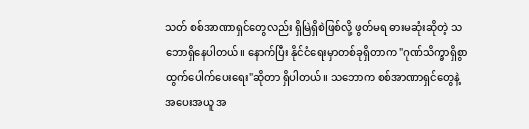သတ် စစ်အာဏာရှင်တွေလည်း ရှိမြဲရှိစဲဖြစ်လို့ ဖွတ်မရ ဓားမဆုံးဆိုတဲ့ သဘောရှိနေပါတယ်။ နောက်ပြီး နိုင်ငံရေးမှာတစ်ခုရှိတာက "ဂုဏ်သိက္ခာရှိစွာ ထွက်ပေါက်ပေးရေး"ဆိုတာ ရှိပါတယ်။ သဘောက စစ်အာဏာရှင်တွေနဲ့ အပေးအယူ အ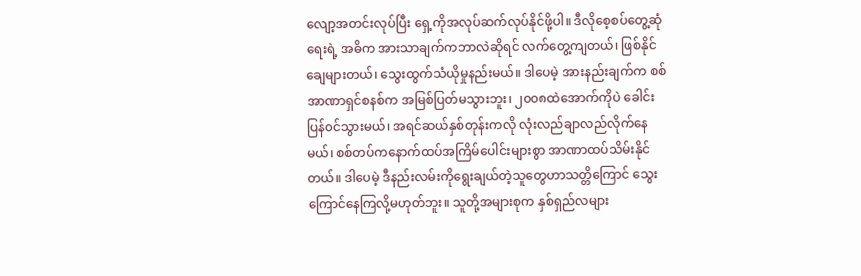လျော့အတင်းလုပ်ပြီး ရှေ့ကိုအလုပ်ဆက်လုပ်နိုင်ဖို့ပါ။ ဒီလိုစေ့စပ်တွေ့ဆုံရေးရဲ့ အဓိက အားသာချက်ကဘာလဲဆိုရင် လက်တွေ့ကျတယ်၊ ဖြစ်နိုင်ချေများတယ်၊ သွေးထွက်သံယိုမှုနည်းမယ်။ ဒါပေမဲ့ အားနည်းချက်က စစ်အာဏာရှင်စနစ်က အမြစ်ပြတ်မသွားဘူး၊ ၂၀၀၈ထဲအောက်ကိုပဲ ခေါင်းပြန်၀င်သွားမယ်၊ အရင်ဆယ်နှစ်တုန်းကလို လုံးလည်ချာလည်လိုက်နေမယ်၊ စစ်တပ်ကနောက်ထပ်အကြိမ်ပေါင်းများစွာ အာဏာထပ်သိမ်းနိုင်တယ်။ ဒါပေမဲ့ ဒီနည်းလမ်းကိုရွေးချယ်တဲ့သူတွေဟာသတ္တိကြောင် သွေးကြောင်နေကြလို့မဟုတ်ဘူး။ သူတို့အများစုက နှစ်ရှည်လများ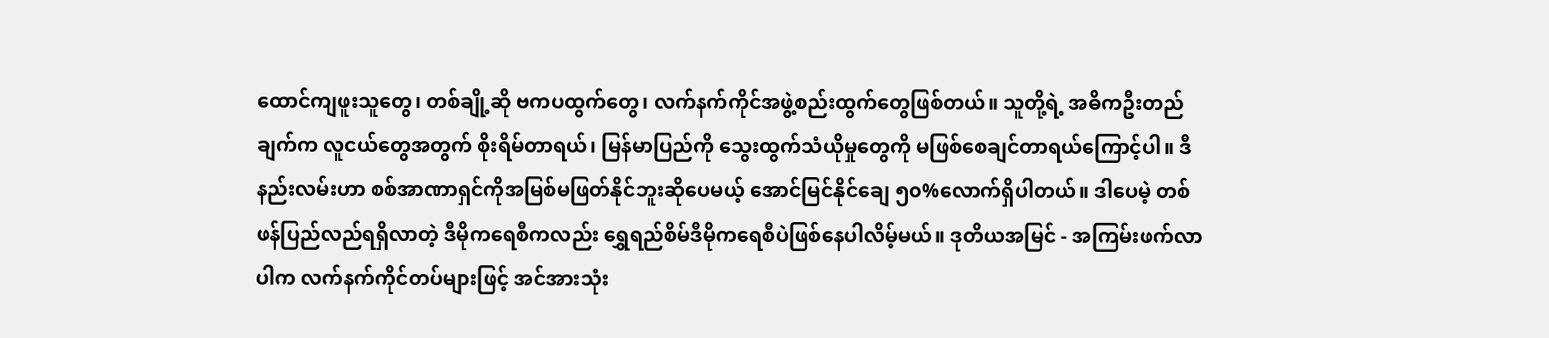ထောင်ကျဖူးသူတွေ၊ တစ်ချို့ဆို ဗကပထွက်တွေ၊ လက်နက်ကိုင်အဖွဲ့စည်းထွက်တွေဖြစ်တယ်။ သူတို့ရဲ့ အဓိကဦးတည်ချက်က လူငယ်တွေအတွက် စိုးရိမ်တာရယ်၊ မြန်မာပြည်ကို သွေးထွက်သံယိုမှုတွေကို မဖြစ်စေချင်တာရယ်ကြောင့်ပါ။ ဒီနည်းလမ်းဟာ စစ်အာဏာရှင်ကိုအမြစ်မဖြတ်နိုင်ဘူးဆိုပေမယ့် အောင်မြင်နိုင်ချေ ၅၀%လောက်ရှိပါတယ်။ ဒါပေမဲ့ တစ်ဖန်ပြည်လည်ရရှိလာတဲ့ ဒီမိုကရေစီကလည်း ရွှေရည်စိမ်ဒီမိုကရေစီပဲဖြစ်နေပါလိမ့်မယ်။ ဒုတိယအမြင် - အကြမ်းဖက်လာပါက လက်နက်ကိုင်တပ်များဖြင့် အင်အားသုံး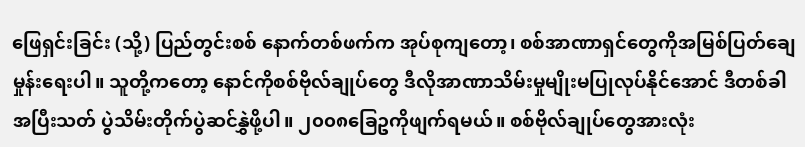ဖြေရှင်းခြင်း (သို့) ပြည်တွင်းစစ် နောက်တစ်ဖက်က အုပ်စုကျတော့၊ စစ်အာဏာရှင်တွေကိုအမြစ်ပြတ်ချေမှုန်းရေးပါ။ သူတို့ကတော့ နောင်ကိုစစ်ဗိုလ်ချုပ်တွေ ဒီလိုအာဏာသိမ်းမှုမျိုးမပြုလုပ်နိုင်အောင် ဒီတစ်ခါအပြီးသတ် ပွဲသိမ်းတိုက်ပွဲဆင်နွှဲဖို့ပါ။ ၂၀၀၈ခြေဥကိုဖျက်ရမယ်။ စစ်ဗိုလ်ချုပ်တွေအားလုံး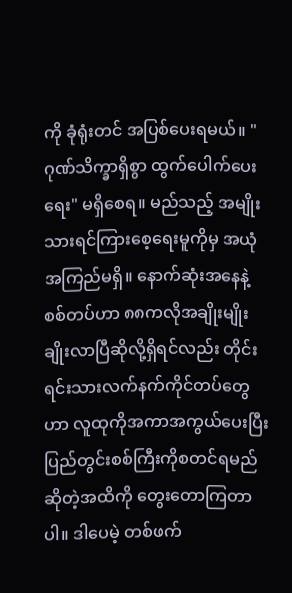ကို ခုံရုံးတင် အပြစ်ပေးရမယ်။ "ဂုဏ်သိက္ခာရှိစွာ ထွက်ပေါက်ပေးရေး" မရှိစေရ။ မည်သည့် အမျိုးသားရင်ကြားစေ့ရေးမူကိုမှ အယုံအကြည်မရှိ။ နောက်ဆုံးအနေနဲ့ စစ်တပ်ဟာ ၈၈ကလိုအချိုးမျိုး ချိုးလာပြီဆိုလို့ရှိရင်လည်း တိုင်းရင်းသားလက်နက်ကိုင်တပ်တွေဟာ လူထုကိုအကာအကွယ်ပေးပြီး ပြည်တွင်းစစ်ကြီးကိုစတင်ရမည်ဆိုတဲ့အထိကို တွေးတောကြတာပါ။ ဒါပေမဲ့ တစ်ဖက်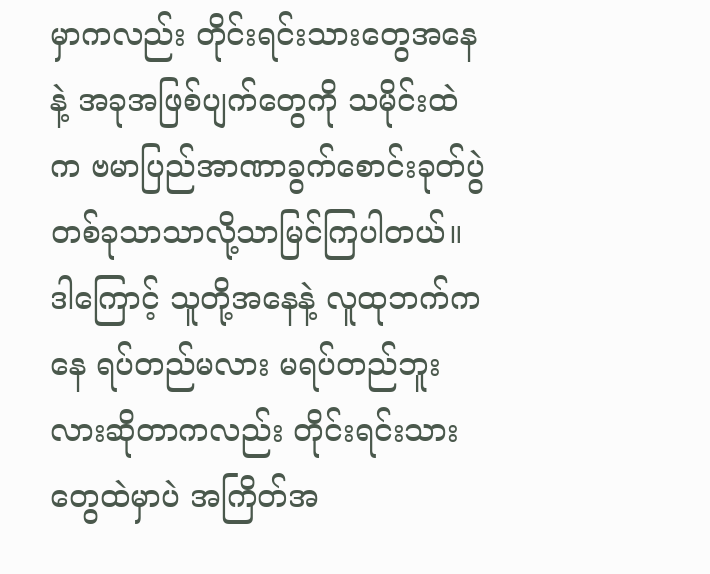မှာကလည်း တိုင်းရင်းသားတွေအနေနဲ့ အခုအဖြစ်ပျက်တွေကို သမိုင်းထဲက ဗမာပြည်အာဏာခွက်စောင်းခုတ်ပွဲတစ်ခုသာသာလို့သာမြင်ကြပါတယ်။ ဒါကြောင့် သူတို့အနေနဲ့ လူထုဘက်ကနေ ရပ်တည်မလား မရပ်တည်ဘူးလားဆိုတာကလည်း တိုင်းရင်းသားတွေထဲမှာပဲ အကြိတ်အ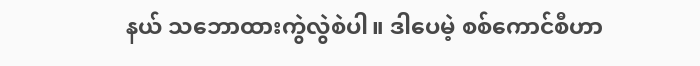နယ် သဘောထားကွဲလွဲစဲပါ။ ဒါပေမဲ့ စစ်ကောင်စီဟာ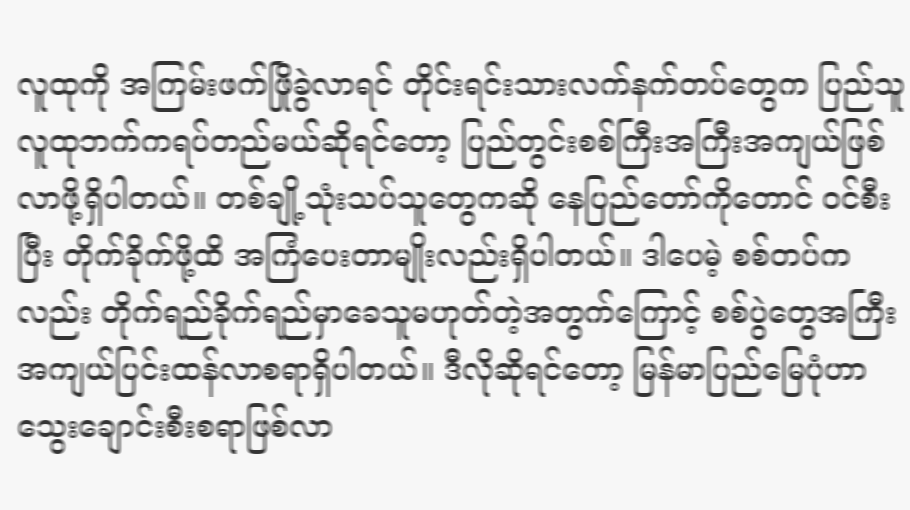လူထုကို အကြမ်းဖက်ဖြိုခွဲလာရင် တိုင်းရင်းသားလက်နက်တပ်တွေက ပြည်သူလူထုဘက်ကရပ်တည်မယ်ဆိုရင်တော့ ပြည်တွင်းစစ်ကြီးအကြီးအကျယ်ဖြစ်လာဖို့ရှိပါတယ်။ တစ်ချို့သုံးသပ်သူတွေကဆို နေပြည်တော်ကိုတောင် ၀င်စီးပြီး တိုက်ခိုက်ဖို့ထိ အကြံပေးတာမျိုးလည်းရှိပါတယ်။ ဒါပေမဲ့ စစ်တပ်ကလည်း တိုက်ရည်ခိုက်ရည်မှာခေသူမဟုတ်တဲ့အတွက်ကြောင့် စစ်ပွဲတွေအကြီးအကျယ်ပြင်းထန်လာစရာရှိပါတယ်။ ဒီလိုဆိုရင်တော့ မြန်မာပြည်မြေပုံဟာ သွေးချောင်းစီးစရာဖြစ်လာ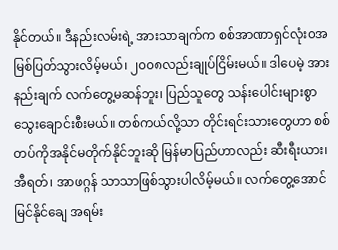နိုင်တယ်။ ဒီနည်းလမ်းရဲ့ အားသာချက်က စစ်အာဏာရှင်လုံး၀အမြစ်ပြတ်သွားလိမ့်မယ်၊ ၂၀၀၈လည်းချုပ်ငြိမ်းမယ်။ ဒါပေမဲ့ အားနည်းချက် လက်တွေ့မဆန်ဘူး၊ ပြည်သူတွေ သန်းပေါင်းများစွာ သွေးချောင်းစီးမယ်။ တစ်ကယ်လို့သာ တိုင်းရင်းသားတွေဟာ စစ်တပ်ကိုအနိုင်မတိုက်နိုင်ဘူးဆို မြန်မာပြည်ဟာလည်း ဆီးရီးယား၊ အီရတ်၊ အာဖဂ္ဂန် သာသာဖြစ်သွားပါလိမ့်မယ်။ လက်တွေ့အောင်မြင်နိုင်ချေ အရမ်း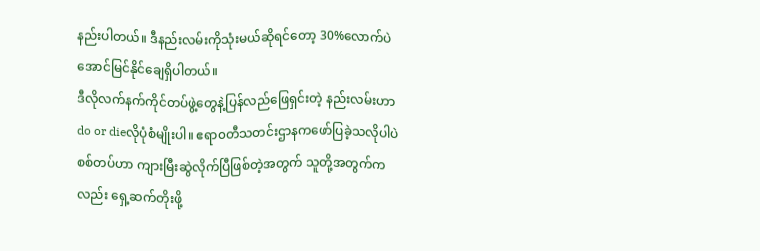နည်းပါတယ်။ ဒီနည်းလမ်းကိုသုံးမယ်ဆိုရင်တော့ 30%လောက်ပဲ အောင်မြင်နိုင်ချေရှိပါတယ်။
ဒီလိုလက်နက်ကိုင်တပ်ဖွဲ့တွေနဲ့ပြန်လည်ဖြေရှင်းတဲ့ နည်းလမ်းဟာ do or dieလိုပုံစံမျိုးပါ။ ဧရာ၀တီသတင်းဌာနကဖော်ပြခဲ့သလိုပါပဲ စစ်တပ်ဟာ ကျားမြီးဆွဲလိုက်ပြီဖြစ်တဲ့အတွက် သူတို့အတွက်ကလည်း ရှေ့ဆက်တိုးဖို့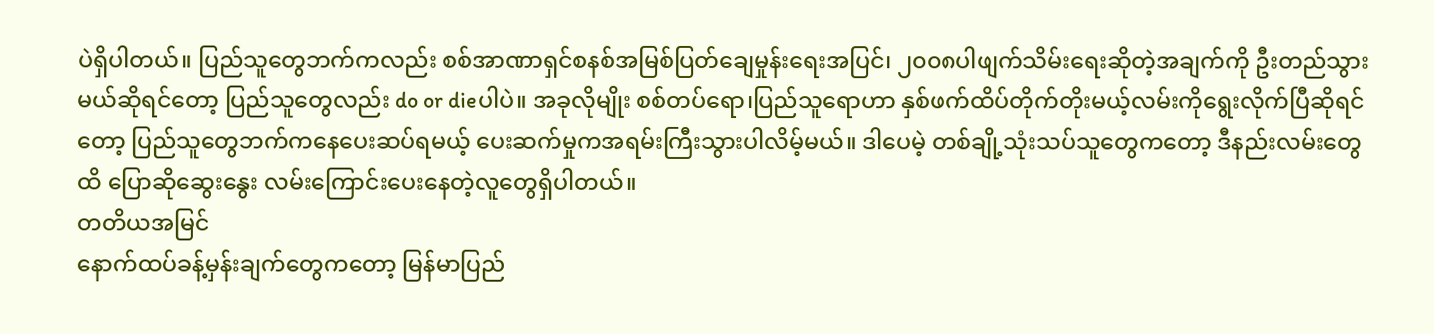ပဲရှိပါတယ်။ ပြည်သူတွေဘက်ကလည်း စစ်အာဏာရှင်စနစ်အမြစ်ပြတ်ချေမှုန်းရေးအပြင်၊ ၂၀၀၈ပါဖျက်သိမ်းရေးဆိုတဲ့အချက်ကို ဦးတည်သွားမယ်ဆိုရင်တော့ ပြည်သူတွေလည်း do or dieပါပဲ။ အခုလိုမျိုး စစ်တပ်ရော၊ပြည်သူရောဟာ နှစ်ဖက်ထိပ်တိုက်တိုးမယ့်လမ်းကိုရွေးလိုက်ပြီဆိုရင်တော့ ပြည်သူတွေဘက်ကနေပေးဆပ်ရမယ့် ပေးဆက်မှုကအရမ်းကြီးသွားပါလိမ့်မယ်။ ဒါပေမဲ့ တစ်ချို့သုံးသပ်သူတွေကတော့ ဒီနည်းလမ်းတွေထိ ပြောဆိုဆွေးနွေး လမ်းကြောင်းပေးနေတဲ့လူတွေရှိပါတယ်။
တတိယအမြင်
နောက်ထပ်ခန့်မှန်းချက်တွေကတော့ မြန်မာပြည်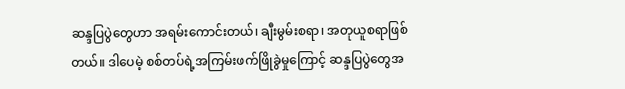ဆန္ဒပြပွဲတွေဟာ အရမ်းကောင်းတယ်၊ ချီးမွမ်းစရာ၊ အတုယူစရာဖြစ်တယ်။ ဒါပေမဲ့ စစ်တပ်ရဲ့အကြမ်းဖက်ဖြိုခွဲမှုကြောင့် ဆန္ဒပြပွဲတွေအ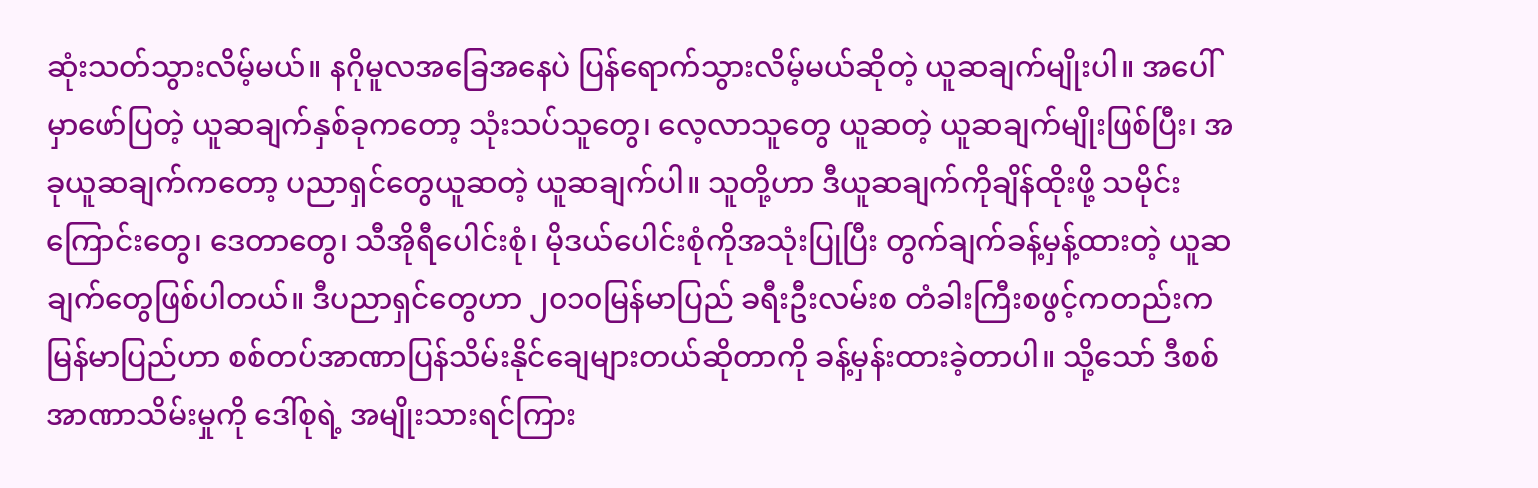ဆုံးသတ်သွားလိမ့်မယ်။ နဂိုမူလအခြေအနေပဲ ပြန်ရောက်သွားလိမ့်မယ်ဆိုတဲ့ ယူဆချက်မျိုးပါ။ အပေါ်မှာဖော်ပြတဲ့ ယူဆချက်နှစ်ခုကတော့ သုံးသပ်သူတွေ၊ လေ့လာသူတွေ ယူဆတဲ့ ယူဆချက်မျိုးဖြစ်ပြီး၊ အခုယူဆချက်ကတော့ ပညာရှင်တွေယူဆတဲ့ ယူဆချက်ပါ။ သူတို့ဟာ ဒီယူဆချက်ကိုချိန်ထိုးဖို့ သမိုင်းကြောင်းတွေ၊ ဒေတာတွေ၊ သီအိုရီပေါင်းစုံ၊ မိုဒယ်ပေါင်းစုံကိုအသုံးပြုပြီး တွက်ချက်ခန့်မှန့်ထားတဲ့ ယူဆချက်တွေဖြစ်ပါတယ်။ ဒီပညာရှင်တွေဟာ ၂၀၁၀မြန်မာပြည် ခရီးဦးလမ်းစ တံခါးကြီးစဖွင့်ကတည်းက မြန်မာပြည်ဟာ စစ်တပ်အာဏာပြန်သိမ်းနိုင်ချေများတယ်ဆိုတာကို ခန့်မှန်းထားခဲ့တာပါ။ သို့သော် ဒီစစ်အာဏာသိမ်းမှုကို ဒေါ်စုရဲ့ အမျိုးသားရင်ကြား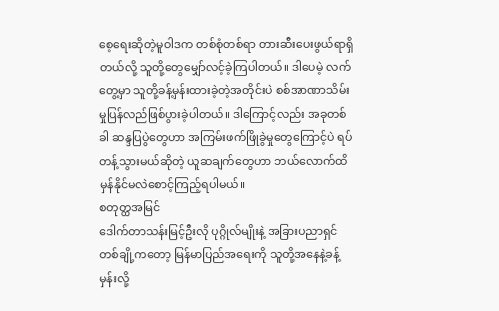စေ့ရေးဆိုတဲ့မူဝါဒက တစ်စုံတစ်ရာ တားဆီးပေးဖွယ်ရာရှိတယ်လို့ သူတို့တွေမျှော်လင့်ခဲ့ကြပါတယ်။ ဒါပေမဲ့ လက်တွေ့မှာ သူတို့ခန့်မှန်းထားခဲ့တဲ့အတိုင်းပဲ စစ်အာဏာသိမ်းမှုပြန်လည်ဖြစ်ပွားခဲ့ပါတယ်။ ဒါကြောင့်လည်း အခုတစ်ခါ ဆန္ဒပြပွဲတွေဟာ အကြမ်းဖက်ဖြိုခွဲမှုတွေကြောင့်ပဲ ရပ်တန့်သွားမယ်ဆိုတဲ့ ယူဆချက်တွေဟာ ဘယ်လောက်ထိမှန်နိုင်မလဲစောင့်ကြည့်ရပါမယ်။
စတုတ္ထအမြင်
ဒေါက်တာသန်းမြင့်ဦးလို ပုဂ္ဂိုလ်မျိုးနဲ့ အခြားပညာရှင်တစ်ချို့ကတော့ မြန်မာပြည်အရေးကို သူတို့အနေနဲ့ခန့်မှန်းလို့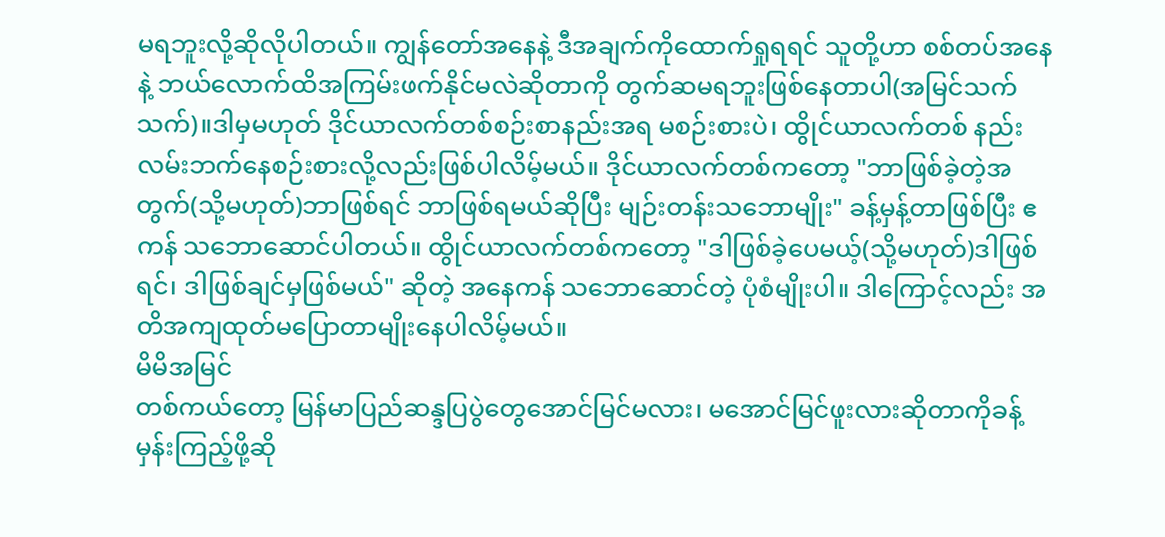မရဘူးလို့ဆိုလိုပါတယ်။ ကျွန်တော်အနေနဲ့ ဒီအချက်ကိုထောက်ရှုရရင် သူတို့ဟာ စစ်တပ်အနေနဲ့ ဘယ်လောက်ထိအကြမ်းဖက်နိုင်မလဲဆိုတာကို တွက်ဆမရဘူးဖြစ်နေတာပါ(အမြင်သက်သက်)။ဒါမှမဟုတ် ဒိုင်ယာလက်တစ်စဉ်းစာနည်းအရ မစဉ်းစားပဲ၊ ထွိုင်ယာလက်တစ် နည်းလမ်းဘက်နေစဉ်းစားလို့လည်းဖြစ်ပါလိမ့်မယ်။ ဒိုင်ယာလက်တစ်ကတော့ "ဘာဖြစ်ခဲ့တဲ့အတွက်(သို့မဟုတ်)ဘာဖြစ်ရင် ဘာဖြစ်ရမယ်ဆိုပြီး မျဉ်းတန်းသဘောမျိုး" ခန့်မှန့်တာဖြစ်ပြီး ဧကန် သဘောဆောင်ပါတယ်။ ထွိုင်ယာလက်တစ်ကတော့ "ဒါဖြစ်ခဲ့ပေမယ့်(သို့မဟုတ်)ဒါဖြစ်ရင်၊ ဒါဖြစ်ချင်မှဖြစ်မယ်" ဆိုတဲ့ အနေကန် သဘောဆောင်တဲ့ ပုံစံမျိုးပါ။ ဒါကြောင့်လည်း အတိအကျထုတ်မပြောတာမျိုးနေပါလိမ့်မယ်။
မိမိအမြင်
တစ်ကယ်တော့ မြန်မာပြည်ဆန္ဒပြပွဲတွေအောင်မြင်မလား၊ မအောင်မြင်ဖူးလားဆိုတာကိုခန့်မှန်းကြည့်ဖို့ဆို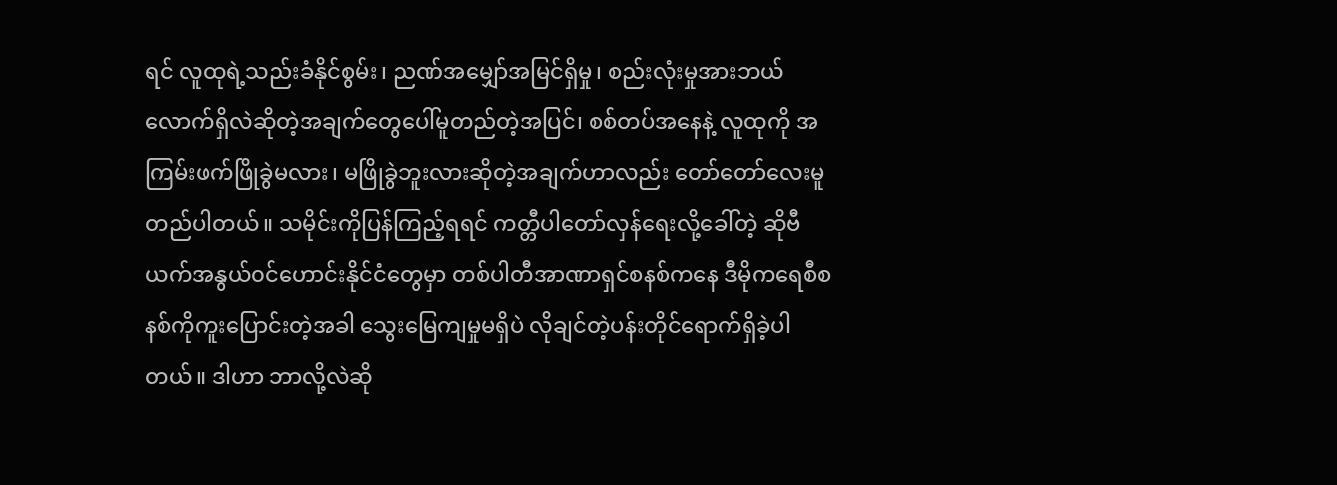ရင် လူထုရဲ့သည်းခံနိုင်စွမ်း၊ ညဏ်အမျှော်အမြင်ရှိမှု၊ စည်းလုံးမှုအားဘယ်လောက်ရှိလဲဆိုတဲ့အချက်တွေပေါ်မူတည်တဲ့အပြင်၊ စစ်တပ်အနေနဲ့ လူထုကို အကြမ်းဖက်ဖြိုခွဲမလား၊ မဖြိုခွဲဘူးလားဆိုတဲ့အချက်ဟာလည်း တော်တော်လေးမူတည်ပါတယ်။ သမိုင်းကိုပြန်ကြည့်ရရင် ကတ္တီပါတော်လှန်ရေးလို့ခေါ်တဲ့ ဆိုဗီယက်အနွယ်၀င်ဟောင်းနိုင်ငံတွေမှာ တစ်ပါတီအာဏာရှင်စနစ်ကနေ ဒီမိုကရေစီစနစ်ကိုကူးပြောင်းတဲ့အခါ သွေးမြေကျမှုမရှိပဲ လိုချင်တဲ့ပန်းတိုင်ရောက်ရှိခဲ့ပါတယ်။ ဒါဟာ ဘာလို့လဲဆို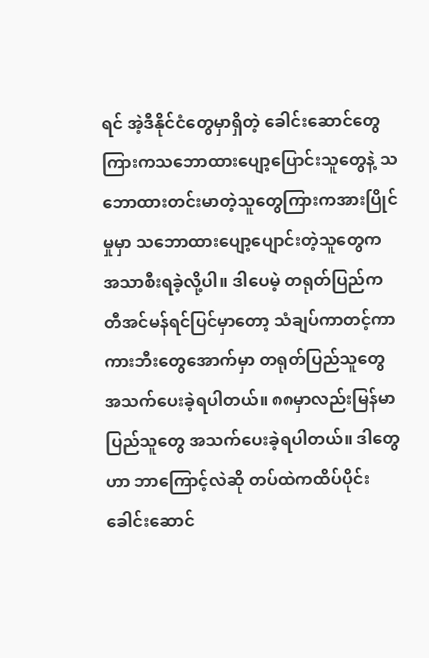ရင် အဲ့ဒီနိုင်ငံတွေမှာရှိတဲ့ ခေါင်းဆောင်တွေကြားကသဘောထားပျော့ပြောင်းသူတွေနဲ့ သဘောထားတင်းမာတဲ့သူတွေကြားကအားပြိုင်မှုမှာ သဘောထားပျော့ပျောင်းတဲ့သူတွေက အသာစီးရခဲ့လို့ပါ။ ဒါပေမဲ့ တရုတ်ပြည်က တီအင်မန်ရင်ပြင်မှာတော့ သံချပ်ကာတင့်ကာကားဘီးတွေအောက်မှာ တရုတ်ပြည်သူတွေအသက်ပေးခဲ့ရပါတယ်။ ၈၈မှာလည်းမြန်မာပြည်သူတွေ အသက်ပေးခဲ့ရပါတယ်။ ဒါတွေဟာ ဘာကြောင့်လဲဆို တပ်ထဲကထိပ်ပိုင်းခေါင်းဆောင်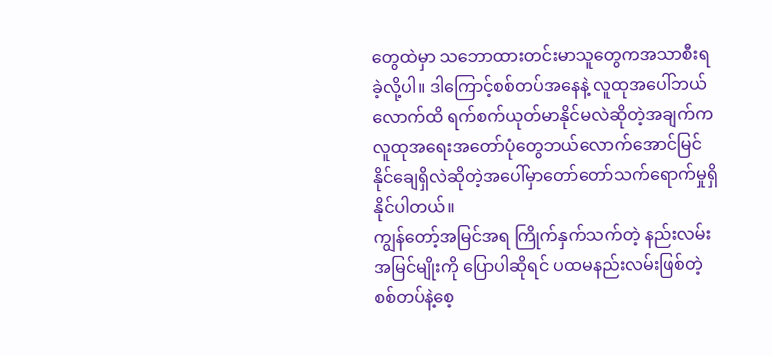တွေထဲမှာ သဘောထားတင်းမာသူတွေကအသာစီးရခဲ့လို့ပါ။ ဒါကြောင့်စစ်တပ်အနေနဲ့ လူထုအပေါ်ဘယ်လောက်ထိ ရက်စက်ယုတ်မာနိုင်မလဲဆိုတဲ့အချက်က လူထုအရေးအတော်ပုံတွေဘယ်လောက်အောင်မြင်နိုင်ချေရှိလဲဆိုတဲ့အပေါ်မှာတော်တော်သက်ရောက်မှုရှိနိုင်ပါတယ်။
ကျွန်တော့်အမြင်အရ ကြိုက်နှက်သက်တဲ့ နည်းလမ်းအမြင်မျိုးကို ပြောပါဆိုရင် ပထမနည်းလမ်းဖြစ်တဲ့ စစ်တပ်နဲ့စေ့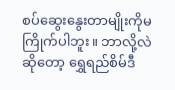စပ်ဆွေးနွေးတာမျိုးကိုမကြိုက်ပါဘူး။ ဘာလို့လဲဆိုတော့ ရွှေရည်စိမ်ဒီ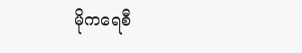မိုကရေစီ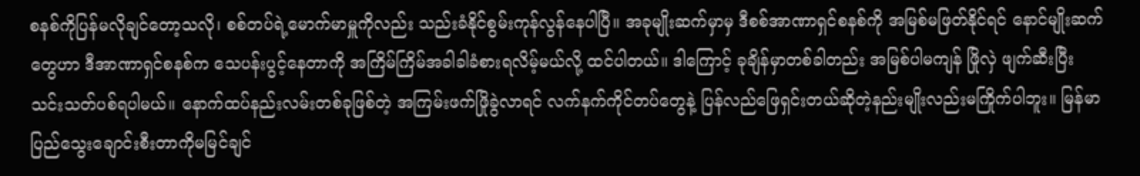စနစ်ကိုပြန်မလိုချင်တော့သလို၊ စစ်တပ်ရဲ့မောက်မာမှူကိုလည်း သည်းခံနိုင်စွမ်းကုန်လွန်နေပါပြီ။ အခုမျိုးဆက်မှာမှ ဒီစစ်အာဏာရှင်စနစ်ကို အမြစ်မဖြတ်နိုင်ရင် နောင်မျိုးဆက်တွေဟာ ဒီအာဏာရှင်စနစ်က သေပန်းပွင့်နေတာကို အကြိမ်ကြိမ်အခါခါခံစားရလိမ့်မယ်လို့ ထင်ပါတယ်။ ဒါကြောင့် ခုချိန်မှာတစ်ခါတည်း အမြစ်ပါမကျန် ဖြိုလှဲ ဖျက်ဆီးပြီး သင်းသတ်ပစ်ရပါမယ်။ နောက်ထပ်နည်းလမ်းတစ်ခုဖြစ်တဲ့ အကြမ်းဖက်ဖြိုခွဲလာရင် လက်နက်ကိုင်တပ်တွေနဲ့ ပြန်လည်ဖြေရှင်းတယ်ဆိုတဲ့နည်းမျိုးလည်းမကြိုက်ပါဘူး။ မြန်မာပြည်သွေးချောင်းစီးတာကိုမမြင်ချင်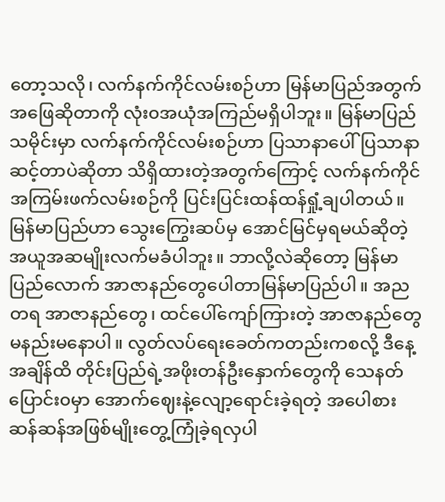တော့သလို၊ လက်နက်ကိုင်လမ်းစဉ်ဟာ မြန်မာပြည်အတွက်အဖြေဆိုတာကို လုံး၀အယုံအကြည်မရှိပါဘူး။ မြန်မာပြည်သမိုင်းမှာ လက်နက်ကိုင်လမ်းစဉ်ဟာ ပြသာနာပေါ်ပြသာနာဆင့်တာပဲဆိုတာ သိရှိထားတဲ့အတွက်ကြောင့် လက်နက်ကိုင်အကြမ်းဖက်လမ်းစဉ်ကို ပြင်းပြင်းထန်ထန်ရှုံ့ချပါတယ်။ မြန်မာပြည်ဟာ သွေးကြွေးဆပ်မှ အောင်မြင်မှရမယ်ဆိုတဲ့ အယူအဆမျိုးလက်မခံပါဘူး။ ဘာလို့လဲဆိုတော့ မြန်မာပြည်လောက် အာဇာနည်တွေပေါတာမြန်မာပြည်ပါ။ အညတရ အာဇာနည်တွေ၊ ထင်ပေါ်ကျော်ကြားတဲ့ အာဇာနည်တွေ မနည်းမနောပါ။ လွတ်လပ်ရေးခေတ်ကတည်းကစလို့ ဒီနေ့အချိန်ထိ တိုင်းပြည်ရဲ့အဖိုးတန်ဦးနှောက်တွေကို သေနတ်ပြောင်း၀မှာ အောက်ဈေးနဲ့လျော့ရောင်းခဲ့ရတဲ့ အပေါစားဆန်ဆန်အဖြစ်မျိုးတွေ့ကြုံခဲ့ရလှပါ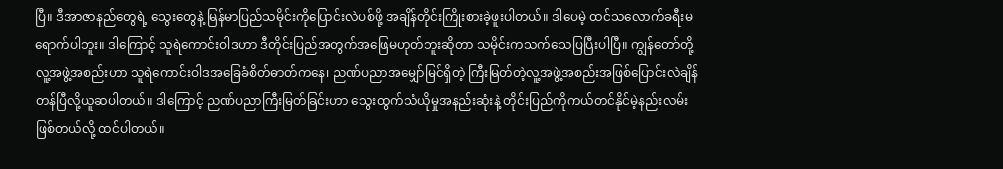ပြီ။ ဒီအာဇာနည်တွေရဲ့ သွေးတွေနဲ့ မြန်မာပြည်သမိုင်းကိုပြောင်းလဲပစ်ဖို့ အချိန်တိုင်းကြိုးစားခဲ့ဖူးပါတယ်။ ဒါပေမဲ့ ထင်သလောက်ခရီးမရောက်ပါဘူး။ ဒါကြောင့် သူရဲကောင်းဝါဒဟာ ဒီတိုင်းပြည်အတွက်အဖြေမဟုတ်ဘူးဆိုတာ သမိုင်းကသက်သေပြပြီးပါပြီ။ ကျွန်တော်တို့လူ့အဖွဲ့အစည်းဟာ သူရဲကောင်းဝါဒအခြေခံစိတ်ဓာတ်ကနေ၊ ညဏ်ပညာအမျှော်မြင်ရှိတဲ့ ကြီးမြတ်တဲ့လူ့အဖွဲ့အစည်းအဖြစ်ပြောင်းလဲချိန်တန်ပြီလို့ယူဆပါတယ်။ ဒါကြောင့် ညဏ်ပညာကြီးမြတ်ခြင်းဟာ သွေးထွက်သံယိုမှုအနည်းဆုံးနဲ့ တိုင်းပြည်ကိုကယ်တင်နိုင်မဲ့နည်းလမ်းဖြစ်တယ်လို့ ထင်ပါတယ်။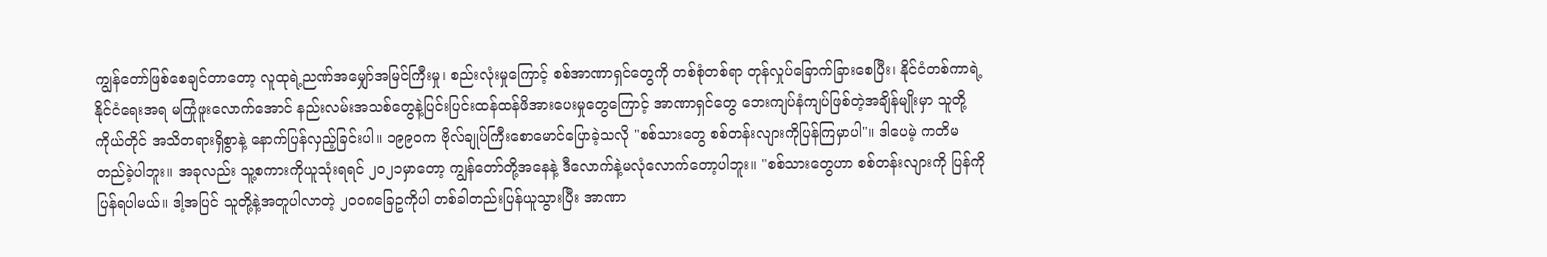ကျွန်တော်ဖြစ်စေချင်တာတော့ လူထုရဲ့ညဏ်အမျှော်အမြင်ကြီးမှု၊ စည်းလုံးမှုကြောင့် စစ်အာဏာရှင်တွေကို တစ်စုံတစ်ရာ တုန်လှုပ်ခြောက်ခြားစေပြီး၊ နိုင်ငံတစ်ကာရဲ့ နိုင်ငံရေးအရ မကြုံဖူးလောက်အောင် နည်းလမ်းအသစ်တွေနဲ့ပြင်းပြင်းထန်ထန်ဖိအားပေးမှုတွေကြောင့် အာဏာရှင်တွေ ဘေးကျပ်နံကျပ်ဖြစ်တဲ့အချိန်မျိုးမှာ သူတို့ကိုယ်တိုင် အသိတရားရှိစွာနဲ့ နောက်ပြန်လှည့်ခြင်းပါ။ ၁၉၉၀က ဗိုလ်ချုပ်ကြီးစောမောင်ပြောခဲ့သလို "စစ်သားတွေ စစ်တန်းလျားကိုပြန်ကြမှာပါ"။ ဒါပေမဲ့ ကတိမတည်ခဲ့ပါဘူး။ အခုလည်း သူ့စကားကိုယူသုံးရရင် ၂၀၂၁မှာတော့ ကျွန်တော်တို့အနေနဲ့ ဒီလောက်နဲ့မလုံလောက်တော့ပါဘူး။ "စစ်သားတွေဟာ စစ်တန်းလျားကို ပြန်ကိုပြန်ရပါမယ်။ ဒါ့အပြင် သူတို့နဲ့အတူပါလာတဲ့ ၂၀၀၈ခြေဥကိုပါ တစ်ခါတည်းပြန်ယူသွားပြီး အာဏာ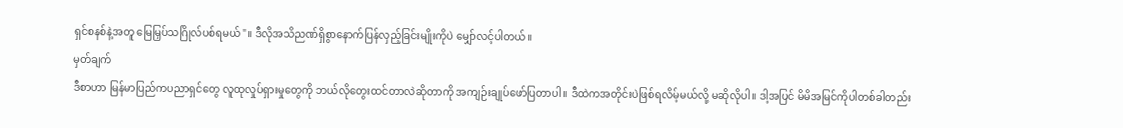ရှင်စနစ်နဲ့အတူ မြေမြှပ်သဂြိုလ်ပစ်ရမယ်"။ ဒီလိုအသိညဏ်ရှိစွာနောက်ပြန်လှည့်ခြင်းမျိုးကိုပဲ မျှော်လင့်ပါတယ်။
မှတ်ချက်
ဒီစာဟာ မြန်မာပြည်ကပညာရှင်တွေ လူထုလှုပ်ရှားမှုတွေကို ဘယ်လိုတွေးထင်တာလဲဆိုတာကို အကျဉ်းချုပ်ဖော်ပြတာပါ။ ဒီထဲကအတိုင်းပဲဖြစ်ရလိမ့်မယ်လို့ မဆိုလိုပါ။ ဒါ့အပြင် မိမိအမြင်ကိုပါတစ်ခါတည်း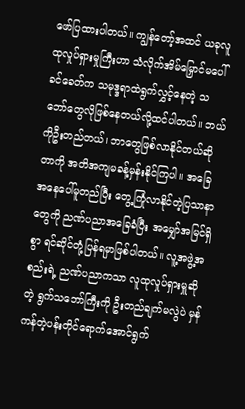ဖော်ပြထားပါတယ်။ ကျွန်တော့်အထင် ယခုလူထုလှုပ်ရှားမှုကြီးဟာ သံလိုက်အိမ်မြှောင်မပေါ်ခင်ခေတ်က သမုဒ္ဒရာထဲရွက်လွှင့်နေတဲ့ သဘော်တွေလိုဖြစ်နေတယ်လို့ထင်ပါတယ်။ ဘယ်ကိုဦးတည်တယ်၊ ဘာတွေဖြစ်လာနိုင်တယ်ဆိုတာကို အတိအကျမခန့်မှန်းနိုင်ကြပါ။ အခြေအနေပေါ်မူတည်ပြီး တွေ့ကြုံလာနိုင်တဲ့ပြသာနာတွေကို ညဏ်ပညာအခြေခံပြီး အမျှော်အမြင်ရှိစွာ ရင်ဆိုင်တုံ့ပြန်ရမှာဖြစ်ပါတယ်။ လူ့အဖွဲ့အစည်းရဲ့ ညဏ်ပညာကသာ လူထုလှုပ်ရှားမှူဆိုတဲ့ ရွက်သဘော်ကြီးကို ဦးတည်ချက်မလွဲပဲ မှန်ကန်တဲ့ပန်းတိုင်ရောက်အောင်ရွက်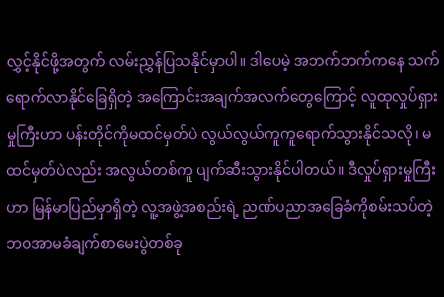လွှင့်နိုင်ဖို့အတွက် လမ်းညွှန်ပြသနိုင်မှာပါ။ ဒါပေမဲ့ အဘက်ဘက်ကနေ သက်ရောက်လာနိုင်ခြေရှိတဲ့ အကြောင်းအချက်အလက်တွေကြောင့် လူထုလှုပ်ရှားမှုကြီးဟာ ပန်းတိုင်ကိုမထင်မှတ်ပဲ လွယ်လွယ်ကူကူရောက်သွားနိုင်သလို၊ မထင်မှတ်ပဲလည်း အလွယ်တစ်ကူ ပျက်ဆီးသွားနိုင်ပါတယ်။ ဒီလှုပ်ရှားမှုကြီးဟာ မြန်မာပြည်မှာရှိတဲ့ လူ့အဖွဲ့အစည်းရဲ့ ညဏ်ပညာအခြေခံကိုစမ်းသပ်တဲ့ ဘ၀အာမခံချက်စာမေးပွဲတစ်ခု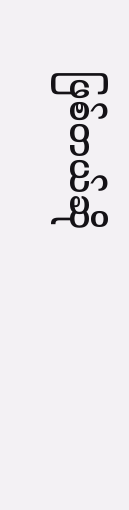ဖြစ်တယ်ဆို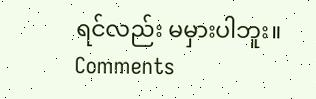ရင်လည်း မမှားပါဘူး။
Comments